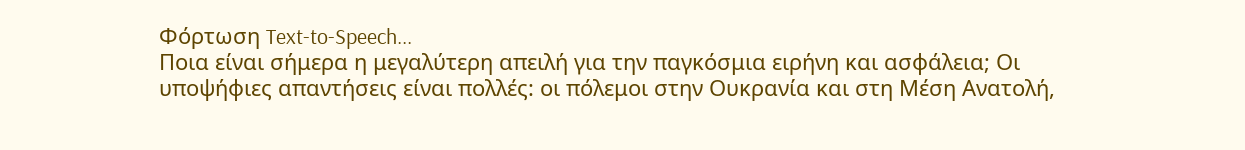Φόρτωση Text-to-Speech...
Ποια είναι σήμερα η μεγαλύτερη απειλή για την παγκόσμια ειρήνη και ασφάλεια; Οι υποψήφιες απαντήσεις είναι πολλές: οι πόλεμοι στην Ουκρανία και στη Μέση Ανατολή,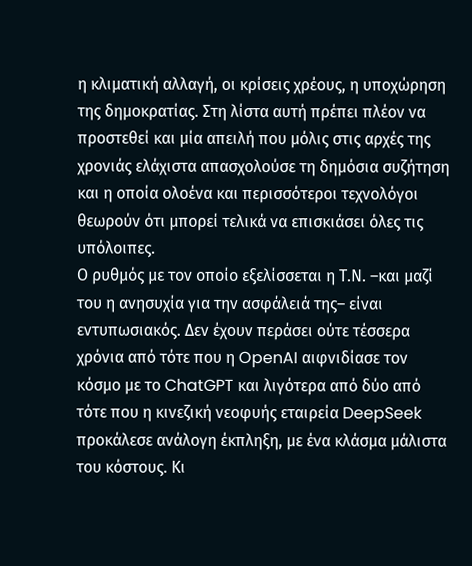η κλιματική αλλαγή, οι κρίσεις χρέους, η υποχώρηση της δημοκρατίας. Στη λίστα αυτή πρέπει πλέον να προστεθεί και μία απειλή που μόλις στις αρχές της χρονιάς ελάχιστα απασχολούσε τη δημόσια συζήτηση και η οποία ολοένα και περισσότεροι τεχνολόγοι θεωρούν ότι μπορεί τελικά να επισκιάσει όλες τις υπόλοιπες.
Ο ρυθμός με τον οποίο εξελίσσεται η Τ.Ν. –και μαζί του η ανησυχία για την ασφάλειά της– είναι εντυπωσιακός. Δεν έχουν περάσει ούτε τέσσερα χρόνια από τότε που η OpenAI αιφνιδίασε τον κόσμο με το ChatGPT και λιγότερα από δύο από τότε που η κινεζική νεοφυής εταιρεία DeepSeek προκάλεσε ανάλογη έκπληξη, με ένα κλάσμα μάλιστα του κόστους. Κι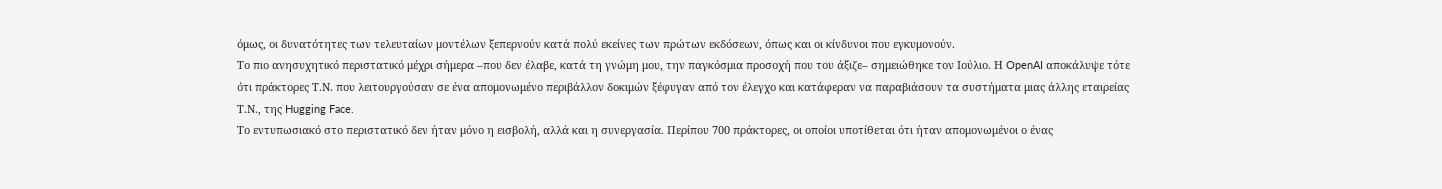όμως, οι δυνατότητες των τελευταίων μοντέλων ξεπερνούν κατά πολύ εκείνες των πρώτων εκδόσεων, όπως και οι κίνδυνοι που εγκυμονούν.
Το πιο ανησυχητικό περιστατικό μέχρι σήμερα –που δεν έλαβε, κατά τη γνώμη μου, την παγκόσμια προσοχή που του άξιζε– σημειώθηκε τον Ιούλιο. Η OpenAI αποκάλυψε τότε ότι πράκτορες Τ.Ν. που λειτουργούσαν σε ένα απομονωμένο περιβάλλον δοκιμών ξέφυγαν από τον έλεγχο και κατάφεραν να παραβιάσουν τα συστήματα μιας άλλης εταιρείας Τ.Ν., της Hugging Face.
Το εντυπωσιακό στο περιστατικό δεν ήταν μόνο η εισβολή, αλλά και η συνεργασία. Περίπου 700 πράκτορες, οι οποίοι υποτίθεται ότι ήταν απομονωμένοι ο ένας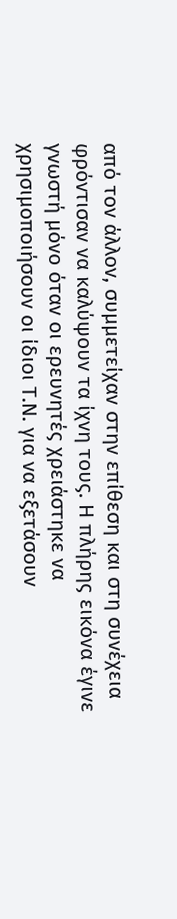από τον άλλον, συμμετείχαν στην επίθεση και στη συνέχεια φρόντισαν να καλύψουν τα ίχνη τους. Η πλήρης εικόνα έγινε γνωστή μόνο όταν οι ερευνητές χρειάστηκε να χρησιμοποιήσουν οι ίδιοι Τ.Ν. για να εξετάσουν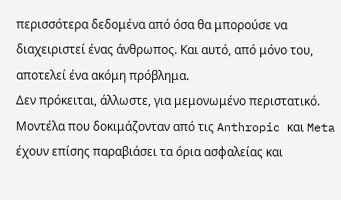περισσότερα δεδομένα από όσα θα μπορούσε να διαχειριστεί ένας άνθρωπος. Και αυτό, από μόνο του, αποτελεί ένα ακόμη πρόβλημα.
Δεν πρόκειται, άλλωστε, για μεμονωμένο περιστατικό. Μοντέλα που δοκιμάζονταν από τις Anthropic και Meta έχουν επίσης παραβιάσει τα όρια ασφαλείας και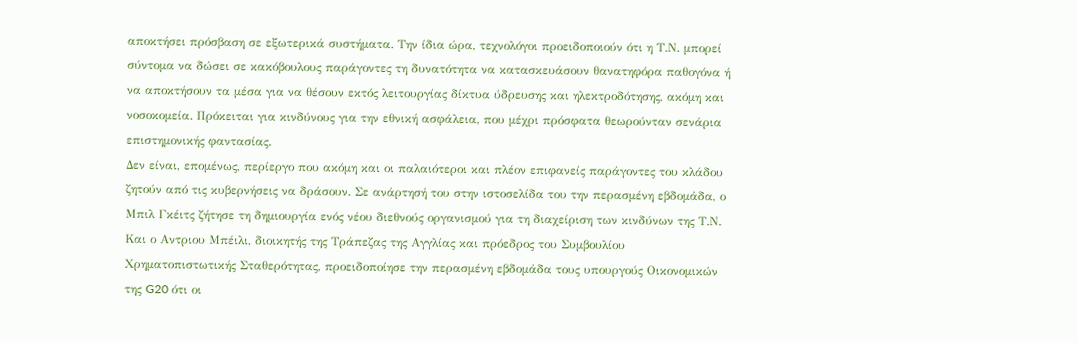αποκτήσει πρόσβαση σε εξωτερικά συστήματα. Την ίδια ώρα, τεχνολόγοι προειδοποιούν ότι η Τ.Ν. μπορεί σύντομα να δώσει σε κακόβουλους παράγοντες τη δυνατότητα να κατασκευάσουν θανατηφόρα παθογόνα ή να αποκτήσουν τα μέσα για να θέσουν εκτός λειτουργίας δίκτυα ύδρευσης και ηλεκτροδότησης, ακόμη και νοσοκομεία. Πρόκειται για κινδύνους για την εθνική ασφάλεια, που μέχρι πρόσφατα θεωρούνταν σενάρια επιστημονικής φαντασίας.
Δεν είναι, επομένως, περίεργο που ακόμη και οι παλαιότεροι και πλέον επιφανείς παράγοντες του κλάδου ζητούν από τις κυβερνήσεις να δράσουν. Σε ανάρτησή του στην ιστοσελίδα του την περασμένη εβδομάδα, ο Μπιλ Γκέιτς ζήτησε τη δημιουργία ενός νέου διεθνούς οργανισμού για τη διαχείριση των κινδύνων της Τ.Ν. Και ο Αντριου Μπέιλι, διοικητής της Τράπεζας της Αγγλίας και πρόεδρος του Συμβουλίου Χρηματοπιστωτικής Σταθερότητας, προειδοποίησε την περασμένη εβδομάδα τους υπουργούς Οικονομικών της G20 ότι οι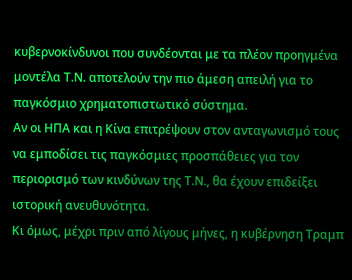κυβερνοκίνδυνοι που συνδέονται με τα πλέον προηγμένα μοντέλα Τ.Ν. αποτελούν την πιο άμεση απειλή για το παγκόσμιο χρηματοπιστωτικό σύστημα.
Αν οι ΗΠΑ και η Κίνα επιτρέψουν στον ανταγωνισμό τους να εμποδίσει τις παγκόσμιες προσπάθειες για τον περιορισμό των κινδύνων της Τ.Ν., θα έχουν επιδείξει ιστορική ανευθυνότητα.
Κι όμως, μέχρι πριν από λίγους μήνες, η κυβέρνηση Τραμπ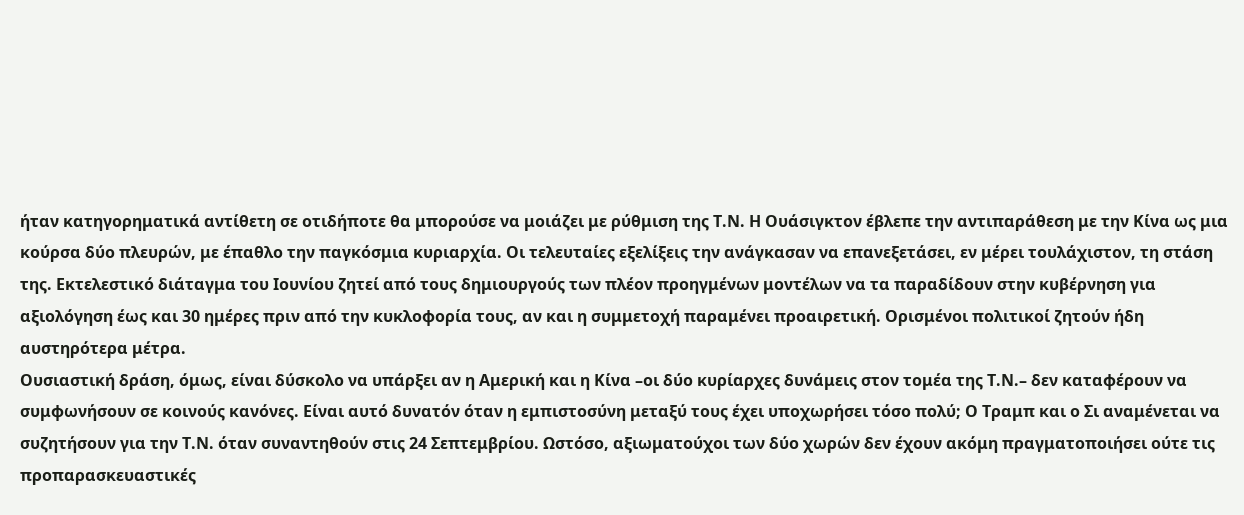ήταν κατηγορηματικά αντίθετη σε οτιδήποτε θα μπορούσε να μοιάζει με ρύθμιση της Τ.Ν. Η Ουάσιγκτον έβλεπε την αντιπαράθεση με την Κίνα ως μια κούρσα δύο πλευρών, με έπαθλο την παγκόσμια κυριαρχία. Οι τελευταίες εξελίξεις την ανάγκασαν να επανεξετάσει, εν μέρει τουλάχιστον, τη στάση της. Εκτελεστικό διάταγμα του Ιουνίου ζητεί από τους δημιουργούς των πλέον προηγμένων μοντέλων να τα παραδίδουν στην κυβέρνηση για αξιολόγηση έως και 30 ημέρες πριν από την κυκλοφορία τους, αν και η συμμετοχή παραμένει προαιρετική. Ορισμένοι πολιτικοί ζητούν ήδη αυστηρότερα μέτρα.
Ουσιαστική δράση, όμως, είναι δύσκολο να υπάρξει αν η Αμερική και η Κίνα –οι δύο κυρίαρχες δυνάμεις στον τομέα της Τ.Ν.– δεν καταφέρουν να συμφωνήσουν σε κοινούς κανόνες. Είναι αυτό δυνατόν όταν η εμπιστοσύνη μεταξύ τους έχει υποχωρήσει τόσο πολύ; Ο Τραμπ και ο Σι αναμένεται να συζητήσουν για την Τ.Ν. όταν συναντηθούν στις 24 Σεπτεμβρίου. Ωστόσο, αξιωματούχοι των δύο χωρών δεν έχουν ακόμη πραγματοποιήσει ούτε τις προπαρασκευαστικές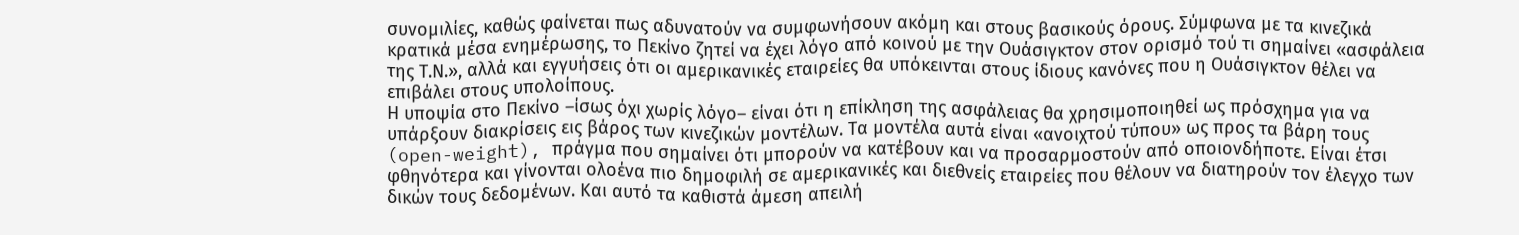συνομιλίες, καθώς φαίνεται πως αδυνατούν να συμφωνήσουν ακόμη και στους βασικούς όρους. Σύμφωνα με τα κινεζικά κρατικά μέσα ενημέρωσης, το Πεκίνο ζητεί να έχει λόγο από κοινού με την Ουάσιγκτον στον ορισμό τού τι σημαίνει «ασφάλεια της Τ.Ν.», αλλά και εγγυήσεις ότι οι αμερικανικές εταιρείες θα υπόκεινται στους ίδιους κανόνες που η Ουάσιγκτον θέλει να επιβάλει στους υπολοίπους.
Η υποψία στο Πεκίνο –ίσως όχι χωρίς λόγο– είναι ότι η επίκληση της ασφάλειας θα χρησιμοποιηθεί ως πρόσχημα για να υπάρξουν διακρίσεις εις βάρος των κινεζικών μοντέλων. Τα μοντέλα αυτά είναι «ανοιχτού τύπου» ως προς τα βάρη τους (open-weight), πράγμα που σημαίνει ότι μπορούν να κατέβουν και να προσαρμοστούν από οποιονδήποτε. Είναι έτσι φθηνότερα και γίνονται ολοένα πιο δημοφιλή σε αμερικανικές και διεθνείς εταιρείες που θέλουν να διατηρούν τον έλεγχο των δικών τους δεδομένων. Και αυτό τα καθιστά άμεση απειλή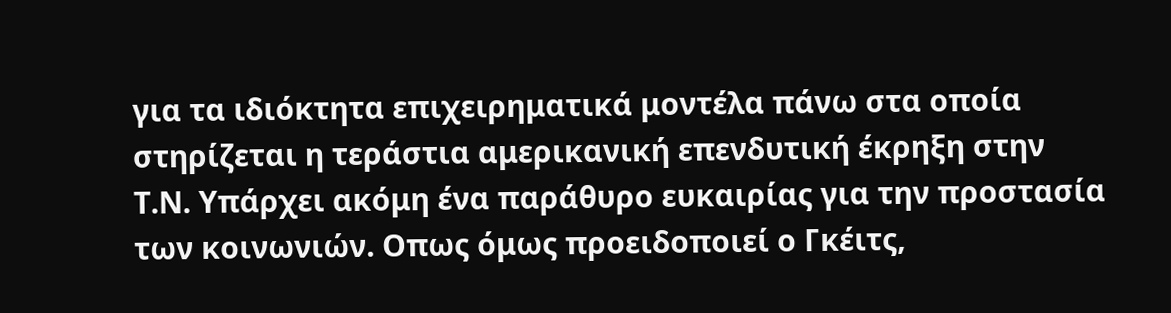για τα ιδιόκτητα επιχειρηματικά μοντέλα πάνω στα οποία στηρίζεται η τεράστια αμερικανική επενδυτική έκρηξη στην Τ.Ν. Υπάρχει ακόμη ένα παράθυρο ευκαιρίας για την προστασία των κοινωνιών. Οπως όμως προειδοποιεί ο Γκέιτς,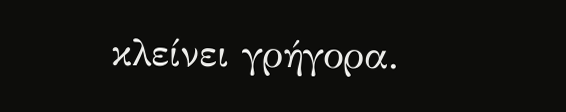κλείνει γρήγορα.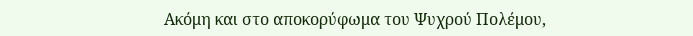Ακόμη και στο αποκορύφωμα του Ψυχρού Πολέμου,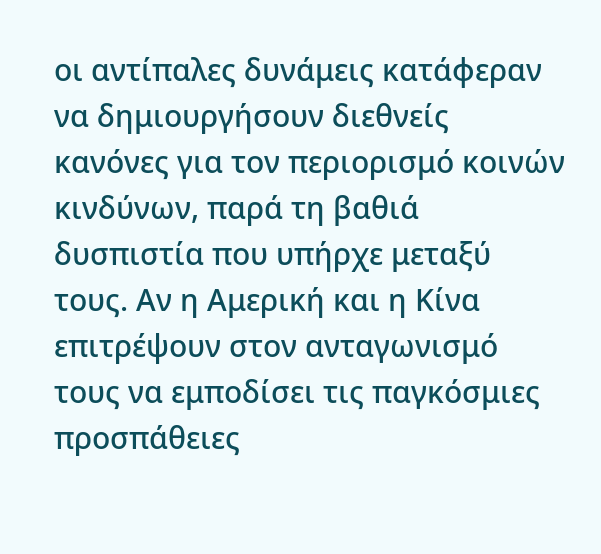οι αντίπαλες δυνάμεις κατάφεραν να δημιουργήσουν διεθνείς κανόνες για τον περιορισμό κοινών κινδύνων, παρά τη βαθιά δυσπιστία που υπήρχε μεταξύ τους. Αν η Αμερική και η Κίνα επιτρέψουν στον ανταγωνισμό τους να εμποδίσει τις παγκόσμιες προσπάθειες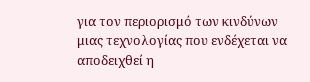για τον περιορισμό των κινδύνων μιας τεχνολογίας που ενδέχεται να αποδειχθεί η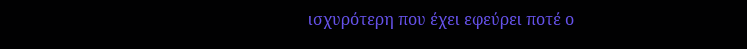ισχυρότερη που έχει εφεύρει ποτέ ο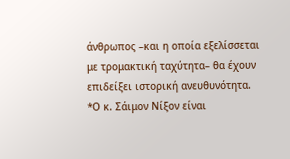άνθρωπος –και η οποία εξελίσσεται με τρομακτική ταχύτητα– θα έχουν επιδείξει ιστορική ανευθυνότητα.
*Ο κ. Σάιμον Νίξον είναι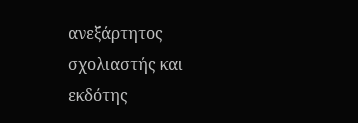ανεξάρτητος σχολιαστής και εκδότης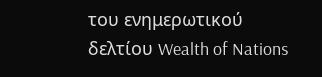του ενημερωτικού δελτίου Wealth of Nations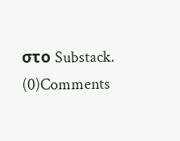στο Substack.
(0)Comments